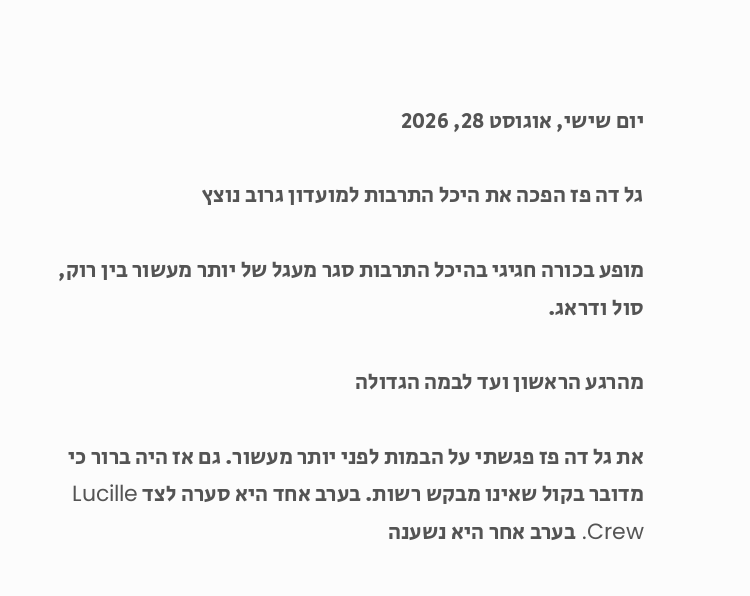יום שישי, אוגוסט 28, 2026

גל דה פז הפכה את היכל התרבות למועדון גרוב נוצץ

מופע בכורה חגיגי בהיכל התרבות סגר מעגל של יותר מעשור בין רוק, סול ודראג.

מהרגע הראשון ועד לבמה הגדולה

את גל דה פז פגשתי על הבמות לפני יותר מעשור. גם אז היה ברור כי מדובר בקול שאינו מבקש רשות. בערב אחד היא סערה לצד Lucille Crew. בערב אחר היא נשענה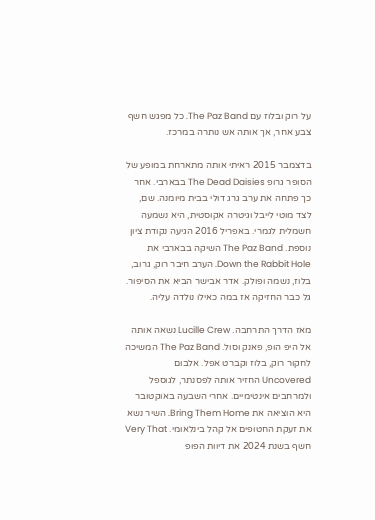על רוק ובלוז עם The Paz Band. כל מפגש חשף צבע אחר, אך אותה אש נותרה במרכז.

בדצמבר 2015 ראיתי אותה מתארחת במופע של הסופר גרופ The Dead Daisies בבארבי. אחר כך פתחה את ערב גרג דולי בבית מיומנה. שם, לצד מוטי לייבל וגיטרה אקוסטית, היא נשמעה חשמלית לגמרי. באפריל 2016 הגיעה נקודת ציון נוספת. The Paz Band השיקה בבארבי את Down the Rabbit Hole. הערב חיבר רוק, גרוב, בלוז, נשמה ופולק. אדר אבישר הביא את הסיפור. גל כבר החזיקה אז במה כאילו נולדה עליה.

מאז הדרך התרחבה. Lucille Crew נשאה אותה אל היפ הופ, פאנק וסול. The Paz Band המשיכה לחקור רוק, בלוז וקברט אפל. אלבום Uncovered החזיר אותה לפסנתר, לגוספל ולמרחבים אינטימיים. אחרי השבעה באוקטובר היא הוציאה את Bring Them Home. השיר נשא את זעקת החטופים אל קהל בינלאומי. Very That חשף בשנת 2024 את דיוות הפופ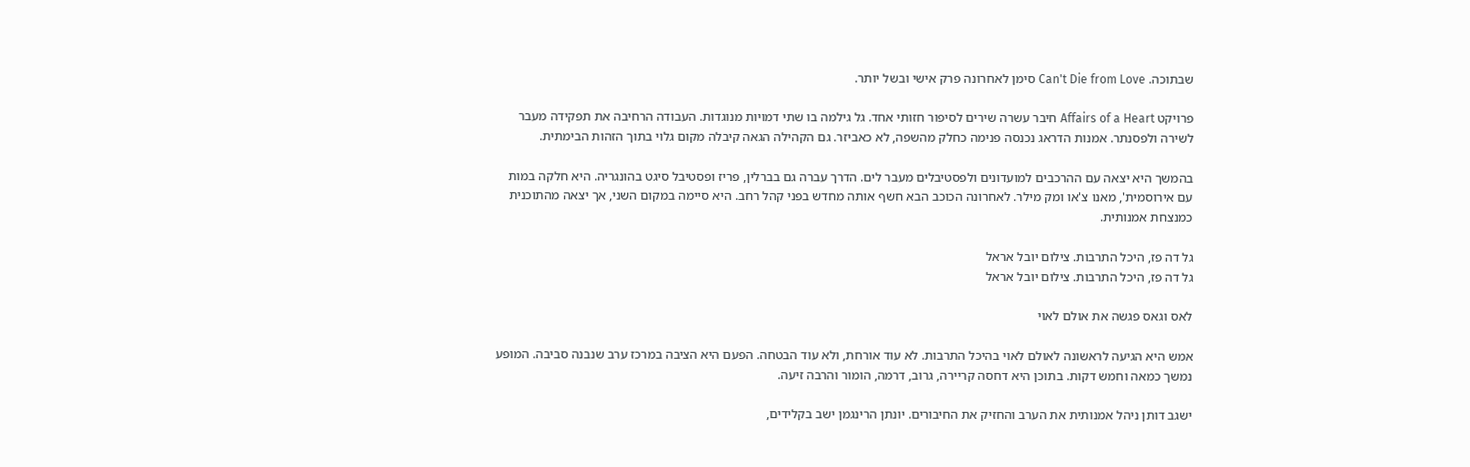שבתוכה. Can't Die from Love סימן לאחרונה פרק אישי ובשל יותר.

פרויקט Affairs of a Heart חיבר עשרה שירים לסיפור חזותי אחד. גל גילמה בו שתי דמויות מנוגדות. העבודה הרחיבה את תפקידה מעבר לשירה ולפסנתר. אמנות הדראג נכנסה פנימה כחלק מהשפה, לא כאביזר. גם הקהילה הגאה קיבלה מקום גלוי בתוך הזהות הבימתית.

בהמשך היא יצאה עם ההרכבים למועדונים ולפסטיבלים מעבר לים. הדרך עברה גם בברלין, פריז ופסטיבל סיגט בהונגריה. היא חלקה במות עם אירוסמית', מאנו צ'או ומק מילר. לאחרונה הכוכב הבא חשף אותה מחדש בפני קהל רחב. היא סיימה במקום השני, אך יצאה מהתוכנית כמנצחת אמנותית.

גל דה פז, היכל התרבות. צילום יובל אראל
גל דה פז, היכל התרבות. צילום יובל אראל

לאס וגאס פגשה את אולם לאוי

אמש היא הגיעה לראשונה לאולם לאוי בהיכל התרבות. לא עוד אורחת, ולא עוד הבטחה. הפעם היא הציבה במרכז ערב שנבנה סביבה. המופע נמשך כמאה וחמש דקות. בתוכן היא דחסה קריירה, גרוב, דרמה, הומור והרבה זיעה.

ישגב דותן ניהל אמנותית את הערב והחזיק את החיבורים. יונתן הרינגמן ישב בקלידים,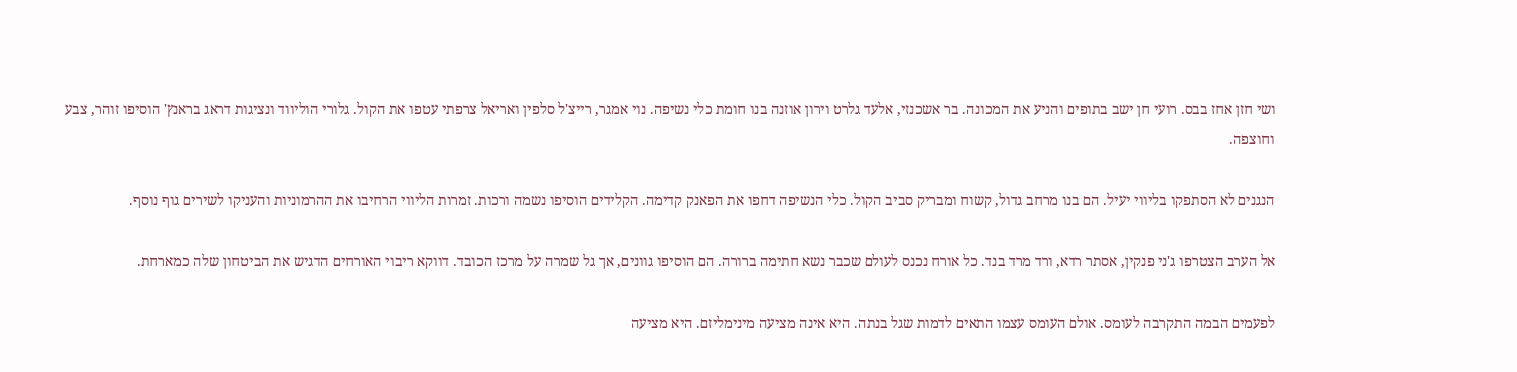ושי חזן אחז בבס. רועי חן ישב בתופים והניע את המכונה. בר אשכנזי, אלעד גלרט וירון אוזנה בנו חומת כלי נשיפה. נוי אמגר, רייצ'ל סלפין ואריאל צרפתי עטפו את הקול. גלורי הוליווד ונציגות דראג בראנץ' הוסיפו זוהר, צבע וחוצפה.

הנגנים לא הסתפקו בליווי יעיל. הם בנו מרחב גדול, קשוח ומבריק סביב הקול. כלי הנשיפה דחפו את הפאנק קדימה. הקלידים הוסיפו נשמה ורכות. זמרות הליווי הרחיבו את ההרמוניות והעניקו לשירים גוף נוסף.

אל הערב הצטרפו ג'ני פנקין, אסתר רדא, ורד מרד בנד. כל אורח נכנס לעולם שכבר נשא חתימה ברורה. הם הוסיפו גוונים, אך גל שמרה על מרכז הכובד. דווקא ריבוי האורחים הדגיש את הביטחון שלה כמארחת.

לפעמים הבמה התקרבה לעומס. אולם העומס עצמו התאים לדמות שגל בנתה. היא אינה מציעה מינימליזם. היא מציעה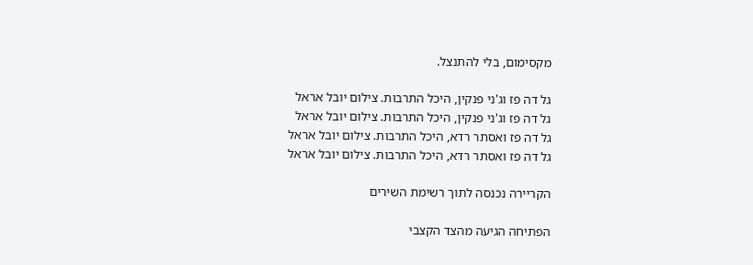מקסימום, בלי להתנצל.

גל דה פז וג'ני פנקין, היכל התרבות. צילום יובל אראל
גל דה פז וג'ני פנקין, היכל התרבות. צילום יובל אראל
גל דה פז ואסתר רדא, היכל התרבות. צילום יובל אראל
גל דה פז ואסתר רדא, היכל התרבות. צילום יובל אראל

הקריירה נכנסה לתוך רשימת השירים

הפתיחה הגיעה מהצד הקצבי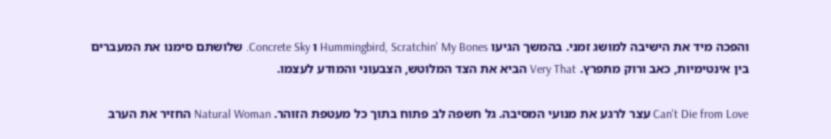והפכה מיד את הישיבה למושג זמני. בהמשך הגיעו Hummingbird, Scratchin' My Bones ו Concrete Sky. שלושתם סימנו את המעברים בין אינטימיות, כאב ורוק מתפרץ. Very That הביא את הצד המלוטש, הצבעוני והמודע לעצמו.

Can't Die from Love עצר לרגע את מנועי המסיבה. גל חשפה לב פתוח בתוך כל מעטפת הזוהר. Natural Woman החזיר את הערב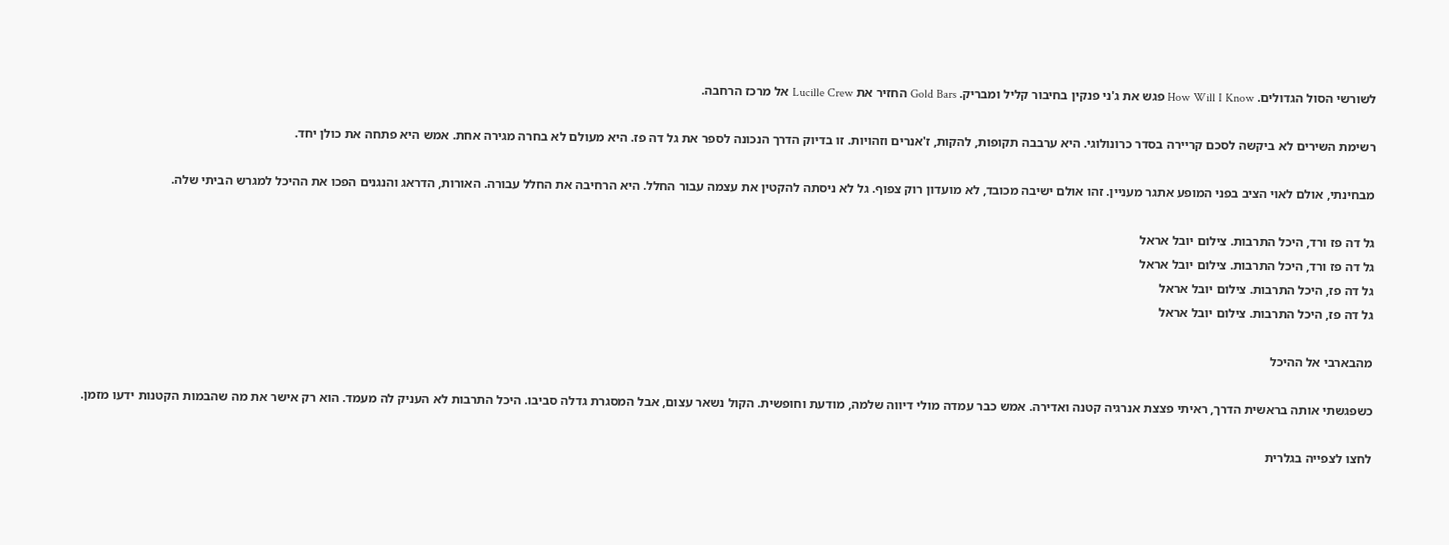לשורשי הסול הגדולים. How Will I Know פגש את ג'ני פנקין בחיבור קליל ומבריק. Gold Bars החזיר את Lucille Crew אל מרכז הרחבה.

רשימת השירים לא ביקשה לסכם קריירה בסדר כרונולוגי. היא ערבבה תקופות, להקות, ז'אנרים וזהויות. זו בדיוק הדרך הנכונה לספר את גל דה פז. היא מעולם לא בחרה מגירה אחת. אמש היא פתחה את כולן יחד.

מבחינתי, אולם לאוי הציב בפני המופע אתגר מעניין. זהו אולם ישיבה מכובד, לא מועדון רוק צפוף. גל לא ניסתה להקטין את עצמה עבור החלל. היא הרחיבה את החלל עבורה. האורות, הדראג והנגנים הפכו את ההיכל למגרש הביתי שלה.

גל דה פז ורד, היכל התרבות. צילום יובל אראל
גל דה פז ורד, היכל התרבות. צילום יובל אראל
גל דה פז, היכל התרבות. צילום יובל אראל
גל דה פז, היכל התרבות. צילום יובל אראל

מהבארבי אל ההיכל

כשפגשתי אותה בראשית הדרך, ראיתי פצצת אנרגיה קטנה ואדירה. אמש כבר עמדה מולי דיווה שלמה, מודעת וחופשית. הקול נשאר עצום, אבל המסגרת גדלה סביבו. היכל התרבות לא העניק לה מעמד. הוא רק אישר את מה שהבמות הקטנות ידעו מזמן.

לחצו לצפייה בגלרית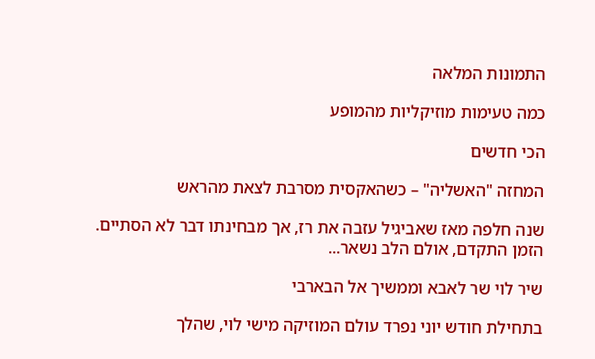התמונות המלאה

כמה טעימות מוזיקליות מהמופע

הכי חדשים

המחזה "האשליה" – כשהאקסית מסרבת לצאת מהראש

שנה חלפה מאז שאביגיל עזבה את רז, אך מבחינתו דבר לא הסתיים. הזמן התקדם, אולם הלב נשאר...

שיר לוי שר לאבא וממשיך אל הבארבי

בתחילת חודש יוני נפרד עולם המוזיקה מישי לוי, שהלך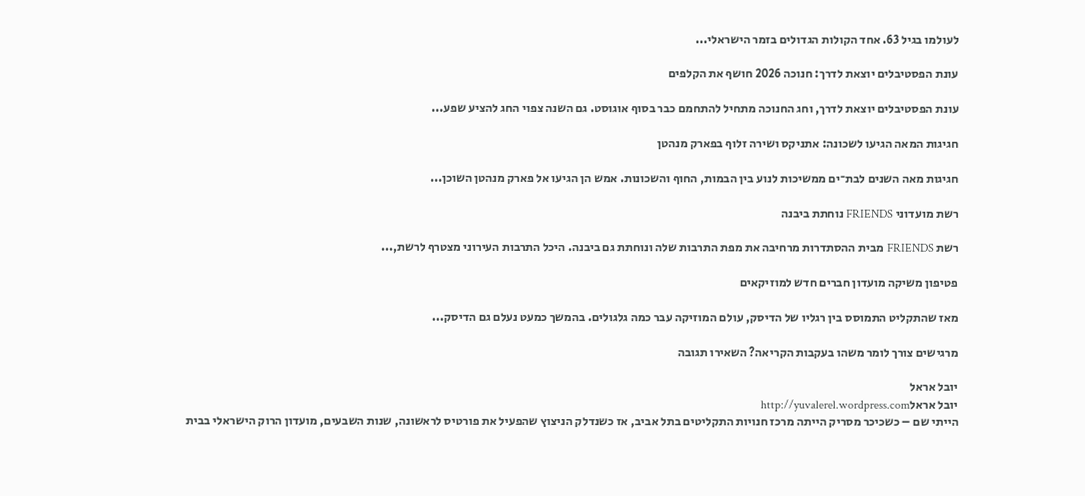לעולמו בגיל 63. אחד הקולות הגדולים בזמר הישראלי...

עונת הפסטיבלים יוצאת לדרך: חנוכה 2026 חושף את הקלפים

עונת הפסטיבלים יוצאת לדרך, וחג החנוכה מתחיל להתחמם כבר בסוף אוגוסט. גם השנה צפוי החג להציע שפע...

חגיגות המאה הגיעו לשכונה: אתניקס ושירה זלוף בפארק מנהטן

חגיגות מאה השנים לבת־ים ממשיכות לנוע בין הבמות, החוף והשכונות. אמש הן הגיעו אל פארק מנהטן השוכן...

רשת מועדוני FRIENDS נוחתת ביבנה

רשת FRIENDS מבית ההסתדרות מרחיבה את מפת התרבות שלה ונוחתת גם ביבנה. היכל התרבות העירוני מצטרף לרשת,...

פטיפון משיקה מועדון חברים חדש למוזיקאים

מאז שהתקליט התמוסס בין רגליו של הדיסק, עולם המוזיקה עבר כמה גלגולים. בהמשך כמעט נעלם גם הדיסק...

מרגישים צורך לומר משהו בעקבות הקריאה? השאירו תגובה

יובל אראל
יובל אראלhttp://yuvalerel.wordpress.com
הייתי שם – כשכיכר מסריק הייתה מרכז חנויות התקליטים בתל אביב, אז כשנדלק הניצוץ שהפעיל את פורטיס לראשונה, שנות השבעים, מועדון הרוק הישראלי בבית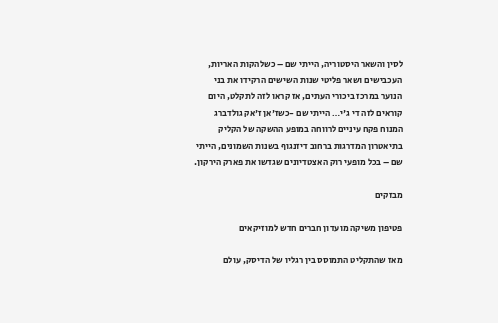לסין והשאר היסטוריה, הייתי שם – כשלהקות האריות, העכבישים ושאר פליטי שנות השישים הרקידו את בני הנוער במרכז ביכורי העתים, אז קראו לזה לתקלט, היום קוראים לזה די ג'י… הייתי שם -כשז'אן ז'אק גולדברג המנוח פקח עיניים לרווחה במופע ההשקה של הקליק בתיאטרון המדרגות ברחוב דיזנגוף בשנות השמונים, הייתי שם – בכל מופעי רוק האצטדיונים שגדשו את פארק הירקון.

מבזקים

פטיפון משיקה מועדון חברים חדש למוזיקאים

מאז שהתקליט התמוסס בין רגליו של הדיסק, עולם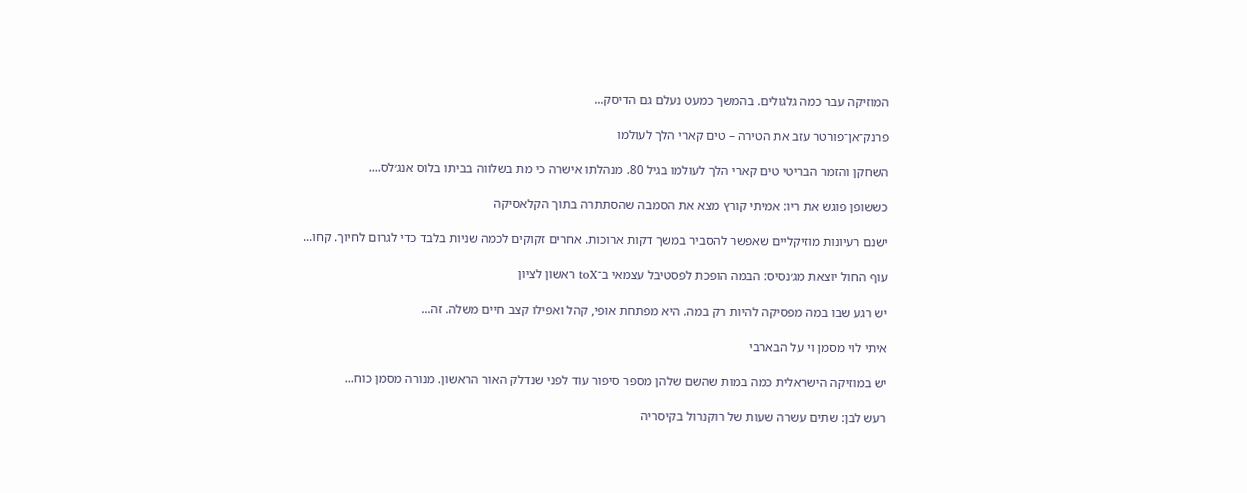המוזיקה עבר כמה גלגולים. בהמשך כמעט נעלם גם הדיסק...

פרנק־אן־פורטר עזב את הטירה – טים קארי הלך לעולמו

השחקן והזמר הבריטי טים קארי הלך לעולמו בגיל 80. מנהלתו אישרה כי מת בשלווה בביתו בלוס אנג׳לס....

כששופן פוגש את ריו: אמיתי קורץ מצא את הסמבה שהסתתרה בתוך הקלאסיקה

ישנם רעיונות מוזיקליים שאפשר להסביר במשך דקות ארוכות. אחרים זקוקים לכמה שניות בלבד כדי לגרום לחיוך. קחו...

עוף החול יוצאת מג׳נסיס: הבמה הופכת לפסטיבל עצמאי ב־toX ראשון לציון

יש רגע שבו במה מפסיקה להיות רק במה. היא מפתחת אופי, קהל ואפילו קצב חיים משלה. זה...

איתי לוי מסמן וי על הבארבי

יש במוזיקה הישראלית כמה במות שהשם שלהן מספר סיפור עוד לפני שנדלק האור הראשון. מנורה מסמן כוח...

רעש לבן: שתים עשרה שעות של רוקנרול בקיסריה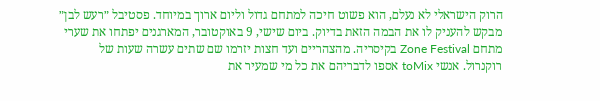הרוק הישראלי לא נעלם, הוא פשוט חיכה למתחם גדול וליום ארוך במיוחד. פסטיבל ״רעש לבן״ מבקש להעניק לו את הבמה הזאת בדיוק. ביום שישי, 9 באוקטובר, המארגנים יפתחו את שערי מתחם Zone Festival בקיסריה. מהצהריים ועד חצות יזרמו שם שתים עשרה שעות של רוקנרול. אנשי toMix אספו לדבריהם את כל מי שמעיר את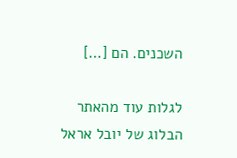השכנים. הם […]

לגלות עוד מהאתר הבלוג של יובל אראל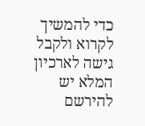כדי להמשיך לקרוא ולקבל גישה לארכיון המלא יש להירשם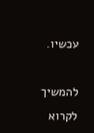עכשיו.

להמשיך לקרוא